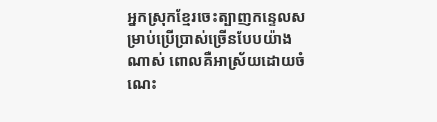អ្នកស្រុកខ្មែរចេះត្បាញកន្ទេលសម្រាប់ប្រើប្រាស់ច្រើនបែបយ៉ាងណាស់ ពោលគឺអាស្រ័យដោយចំណេះ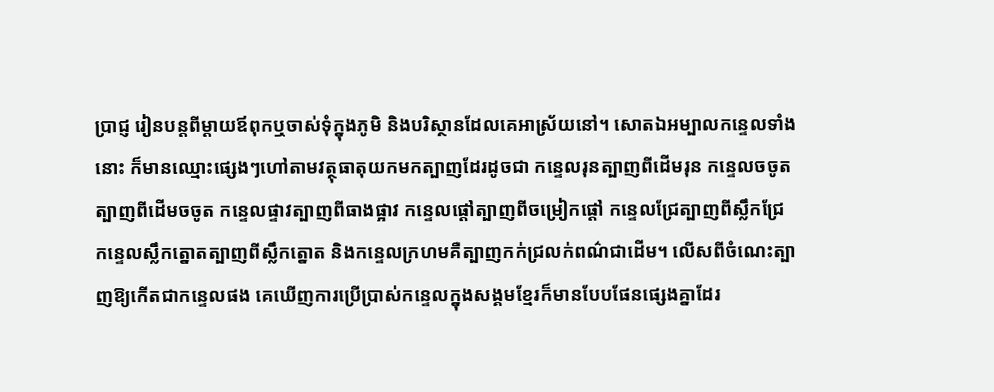ប្រាជ្ញ រៀនបន្តពីម្តាយឪពុកឬចាស់ទុំក្នុងភូមិ និងបរិស្ថានដែលគេអាស្រ័យនៅ។ សោតឯអម្បាលកន្ទេលទាំងនោះ ក៏មានឈ្មោះផ្សេងៗហៅតាមវត្ថុធាតុយកមកត្បាញដែរដូចជា កន្ទេលរុនត្បាញពីដើមរុន កន្ទេលចចូតត្បាញពីដើមចចូត កន្ទេលផ្ទាវត្បាញពីធាងផ្អាវ កន្ទេលផ្តៅត្បាញពីចម្រៀកផ្តៅ កន្ទេលជ្រែត្បាញពីស្លឹកជ្រែ កន្ទេលស្លឹកត្នោតត្បាញពីស្លឹកត្នោត និងកន្ទេលក្រហមគឺត្បាញកក់ជ្រលក់ពណ៌ជាដើម។ លើសពីចំណេះត្បាញឱ្យកើតជាកន្ទេលផង គេឃើញការប្រើប្រាស់កន្ទេលក្នុងសង្គមខ្មែរក៏មានបែបផែនផ្សេងគ្នាដែរ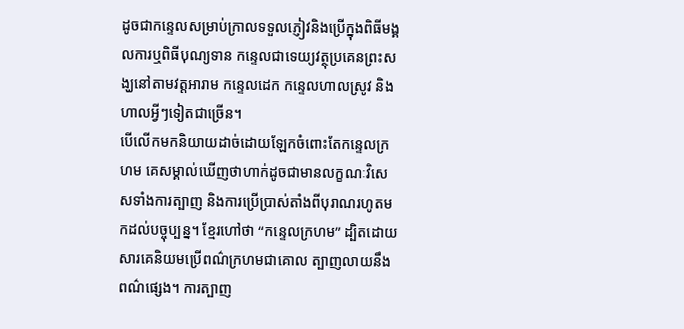ដូចជាកន្ទេលសម្រាប់ក្រាលទទួលភ្ញៀវនិងប្រើក្នុងពិធីមង្គលការឬពិធីបុណ្យទាន កន្ទេលជាទេយ្យវត្ថុប្រគេនព្រះសង្ឃនៅតាមវត្តអារាម កន្ទេលដេក កន្ទេលហាលស្រូវ និងហាលអ្វីៗទៀតជាច្រើន។
បើលើកមកនិយាយដាច់ដោយឡែកចំពោះតែកន្ទេលក្រហម គេសម្គាល់ឃើញថាហាក់ដូចជាមានលក្ខណៈវិសេសទាំងការត្បាញ និងការប្រើប្រាស់តាំងពីបុរាណរហូតមកដល់បច្ចុប្បន្ន។ ខ្មែរហៅថា “កន្ទេលក្រហម” ដ្បិតដោយសារគេនិយមប្រើពណ៌ក្រហមជាគោល ត្បាញលាយនឹងពណ៌ផ្សេង។ ការត្បាញ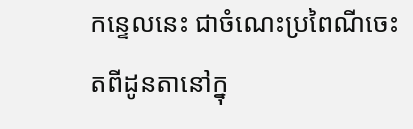កន្ទេលនេះ ជាចំណេះប្រពៃណីចេះតពីដូនតានៅក្នុ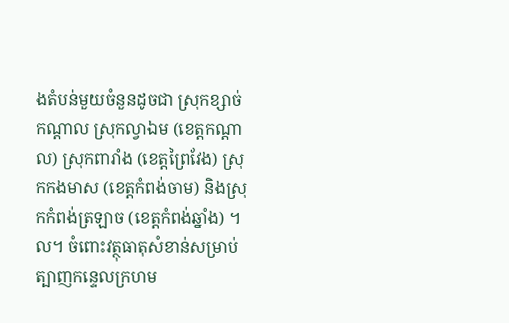ងតំបន់មួយចំនួនដូចជា ស្រុកខ្សាច់កណ្តាល ស្រុកល្វាឯម (ខេត្តកណ្តាល) ស្រុកពារាំង (ខេត្តព្រៃវែង) ស្រុកកងមាស (ខេត្តកំពង់ចាម) និងស្រុកកំពង់ត្រឡាច (ខេត្តកំពង់ឆ្នាំង) ។ល។ ចំពោះវត្ថុធាតុសំខាន់សម្រាប់ត្បាញកន្ទេលក្រហម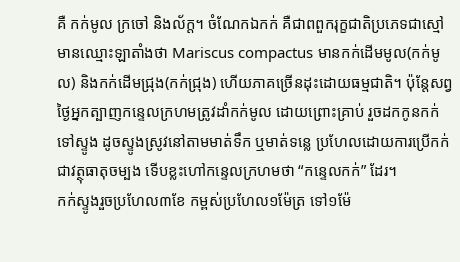គឺ កក់មូល ក្រចៅ និងល័ក្ត។ ចំណែកឯកក់ គឺជាពពួករុក្ខជាតិប្រភេទជាស្មៅ មានឈ្មោះឡាតាំងថា Mariscus compactus មានកក់ដើមមូល(កក់មូល) និងកក់ដើមជ្រុង(កក់ជ្រុង) ហើយភាគច្រើនដុះដោយធម្មជាតិ។ ប៉ុន្តែសព្វថ្ងៃអ្នកត្បាញកន្ទេលក្រហមត្រូវដាំកក់មូល ដោយព្រោះគ្រាប់ រួចដកកូនកក់ទៅស្ទូង ដូចស្ទូងស្រូវនៅតាមមាត់ទឹក ឬមាត់ទន្លេ ប្រហែលដោយការប្រើកក់ជាវត្ថុធាតុចម្បង ទើបខ្លះហៅកន្ទេលក្រហមថា “កន្ទេលកក់” ដែរ។
កក់ស្ទូងរួចប្រហែល៣ខែ កម្ពស់ប្រហែល១ម៉ែត្រ ទៅ១ម៉ែ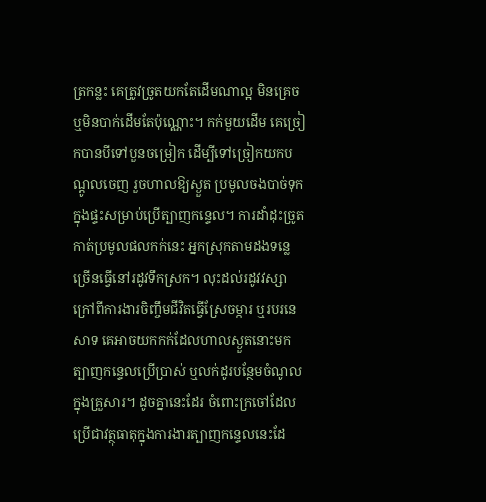ត្រកន្លះ គេត្រូវច្រូតយកតែដើមណាល្អ មិនគ្រេចឬមិនបាក់ដើមតែប៉ុណ្ណោះ។ កក់មួយដើម គេច្រៀកបានបីទៅបួនចម្រៀក ដើម្បីទៅច្រៀកយកបណ្តូលចេញ រួចហាលឱ្យស្ងួត ប្រមូលចងបាច់ទុកក្នុងផ្ទះសម្រាប់ប្រើត្បាញកន្ទេល។ ការដាំដុះច្រូតកាត់ប្រមូលផលកក់នេះ អ្នកស្រុកតាមដងទន្លេច្រើនធ្វើនៅរដូវទឹកស្រក។ លុះដល់រដូវវស្សា ក្រៅពីការងារចិញ្ចឹមជីវិតធ្វើស្រែចម្ការ ឬរបរនេសាទ គេអាចយកកក់ដែលហាលស្ងួតនោះមកត្បាញកន្ទេលប្រើប្រាស់ ឬលក់ដូរបន្ថែមចំណូលក្នុងគ្រួសារ។ ដូចគ្នានេះដែរ ចំពោះក្រចៅដែលប្រើជាវត្ថុធាតុក្នុងការងារត្បាញកន្ទេលនេះដែ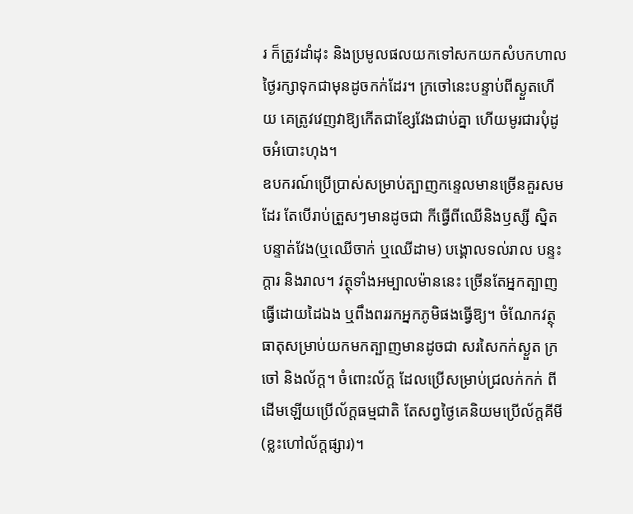រ ក៏ត្រូវដាំដុះ និងប្រមូលផលយកទៅសកយកសំបកហាលថ្ងៃរក្សាទុកជាមុនដូចកក់ដែរ។ ក្រចៅនេះបន្ទាប់ពីស្ងួតហើយ គេត្រូវវេញវាឱ្យកើតជាខ្សែវែងជាប់គ្នា ហើយមូរជារបុំដូចអំបោះហុង។
ឧបករណ៍ប្រើប្រាស់សម្រាប់ត្បាញកន្ទេលមានច្រើនគួរសមដែរ តែបើរាប់ត្រួសៗមានដូចជា កីធ្វើពីឈើនិងឫស្សី ស្និត បន្ទាត់វែង(ឬឈើចាក់ ឬឈើដាម) បង្គោលទល់រាល បន្ទះក្ដារ និងរាល។ វត្ថុទាំងអម្បាលម៉ាននេះ ច្រើនតែអ្នកត្បាញធ្វើដោយដៃឯង ឬពឹងពររកអ្នកភូមិផងធ្វើឱ្យ។ ចំណែកវត្ថុធាតុសម្រាប់យកមកត្បាញមានដូចជា សរសៃកក់ស្ងួត ក្រចៅ និងល័ក្ដ។ ចំពោះល័ក្ត ដែលប្រើសម្រាប់ជ្រលក់កក់ ពីដើមឡើយប្រើល័ក្ដធម្មជាតិ តែសព្វថ្ងៃគេនិយមប្រើល័ក្ដគីមី (ខ្លះហៅល័ក្តផ្សារ)។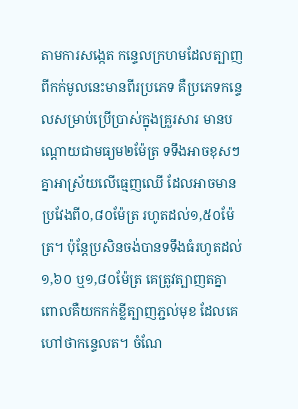តាមការសង្កេត កន្ទេលក្រហមដែលត្បាញពីកក់មូលនេះមានពីរប្រភេទ គឺប្រភេទកន្ទេលសម្រាប់ប្រើប្រាស់ក្នុងគ្រួរសារ មានបណ្ដោយជាមធ្យម២ម៉ែត្រ ទទឹងអាចខុសៗគ្នាអាស្រ័យលើធ្មេញឈើ ដែលអាចមានប្រវែងពី០,៨០ម៉ែត្រ រហូតដល់១,៥០ម៉ែត្រ។ ប៉ុន្តែប្រសិនចង់បានទទឹងធំរហូតដល់១,៦០ ឬ១,៨០ម៉ែត្រ គេត្រូវត្បាញតគ្នា ពោលគឺយកកក់ខ្លីត្បាញភ្ជល់មុខ ដែលគេហៅថាកន្ទេលត។ ចំណែ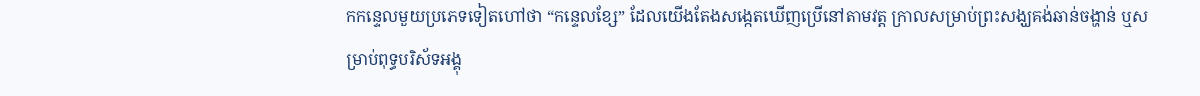កកន្ទេលមួយប្រភេទទៀតហៅថា “កន្ទេលខ្សែ” ដែលយើងតែងសង្កេតឃើញប្រើនៅតាមវត្ត ក្រាលសម្រាប់ព្រះសង្ឃគង់ឆាន់ចង្ហាន់ ឬសម្រាប់ពុទ្ធបរិស័ទអង្គុ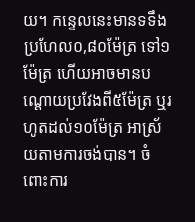យ។ កន្ទេលនេះមានទទឹងប្រហែល០,៨០ម៉ែត្រ ទៅ១ម៉ែត្រ ហើយអាចមានបណ្ដោយប្រវែងពី៥ម៉ែត្រ ឬរហូតដល់១០ម៉ែត្រ អាស្រ័យតាមការចង់បាន។ ចំពោះការ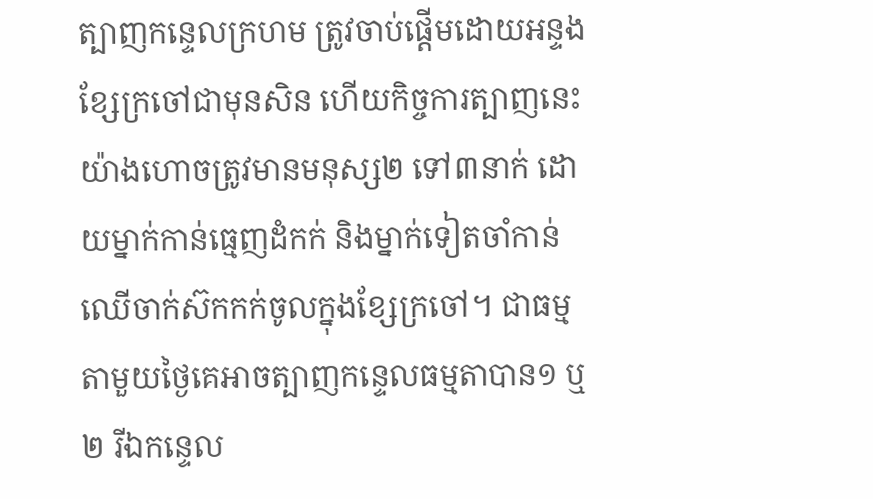ត្បាញកន្ទេលក្រហម ត្រូវចាប់ផ្តើមដោយអន្ទងខ្សែក្រចៅជាមុនសិន ហើយកិច្ចការត្បាញនេះ យ៉ាងហោចត្រូវមានមនុស្ស២ ទៅ៣នាក់ ដោយម្នាក់កាន់ធ្មេញដំកក់ និងម្នាក់ទៀតចាំកាន់ឈើចាក់ស៊កកក់ចូលក្នុងខ្សែក្រចៅ។ ជាធម្មតាមួយថ្ងៃគេអាចត្បាញកន្ទេលធម្មតាបាន១ ឬ២ រីឯកន្ទេល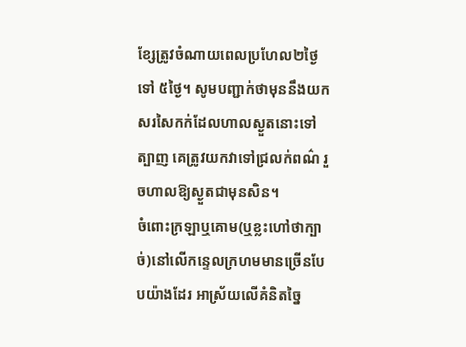ខ្សែត្រូវចំណាយពេលប្រហែល២ថ្ងៃ ទៅ ៥ថ្ងៃ។ សូមបញ្ជាក់ថាមុននឹងយកសរសៃកក់ដែលហាលស្ងួតនោះទៅត្បាញ គេត្រូវយកវាទៅជ្រលក់ពណ៌ រួចហាលឱ្យស្ងួតជាមុនសិន។
ចំពោះក្រឡាឬគោម(ឬខ្លះហៅថាក្បាច់)នៅលើកន្ទេលក្រហមមានច្រើនបែបយ៉ាងដែរ អាស្រ័យលើគំនិតច្នៃ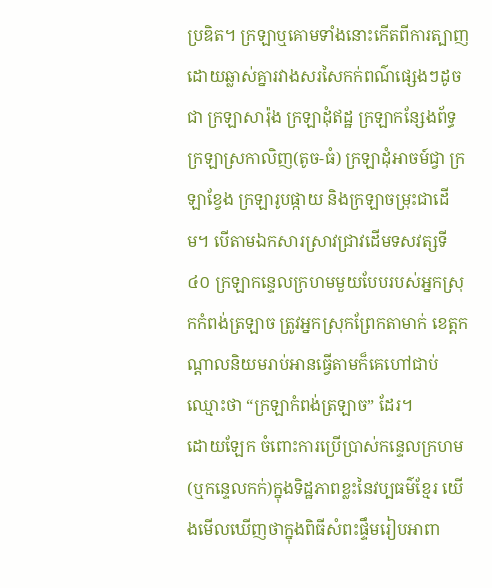ប្រឌិត។ ក្រឡាឬគោមទាំងនោះកើតពីការត្បាញដោយឆ្លាស់គ្នារវាងសរសៃកក់ពណ៌ផ្សេងៗដូចជា ក្រឡាសារ៉ុង ក្រឡាដុំឥដ្ឋ ក្រឡាកន្សែងព័ទ្ធ ក្រឡាស្រកាលិញ(តូច-ធំ) ក្រឡាដុំអាចម៍ជ្វា ក្រឡាខ្វែង ក្រឡារូបផ្កាយ និងក្រឡាចម្រុះជាដើម។ បើតាមឯកសារស្រាវជ្រាវដើមទសវត្សទី៤០ ក្រឡាកន្ទេលក្រហមមួយបែបរបស់អ្នកស្រុកកំពង់ត្រឡាច ត្រូវអ្នកស្រុកព្រែកតាមាក់ ខេត្តកណ្តាលនិយមរាប់អានធ្វើតាមក៏គេហៅជាប់ឈ្មោះថា “ក្រឡាកំពង់ត្រឡាច” ដែរ។
ដោយឡែក ចំពោះការប្រើប្រាស់កន្ទេលក្រហម (ឬកន្ទេលកក់)ក្នុងទិដ្ឋភាពខ្លះនៃវប្បធម៌ខ្មែរ យើងមើលឃើញថាក្នុងពិធីសំពះផ្ទឹមរៀបអាពា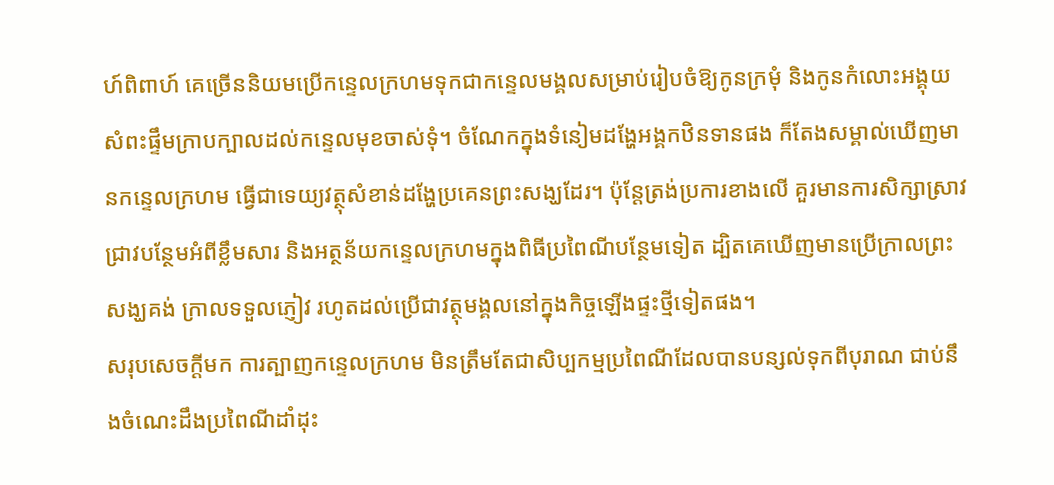ហ៍ពិពាហ៍ គេច្រើននិយមប្រើកន្ទេលក្រហមទុកជាកន្ទេលមង្គលសម្រាប់រៀបចំឱ្យកូនក្រមុំ និងកូនកំលោះអង្គុយសំពះផ្ទឹមក្រាបក្បាលដល់កន្ទេលមុខចាស់ទុំ។ ចំណែកក្នុងទំនៀមដង្ហែអង្គកឋិនទានផង ក៏តែងសម្គាល់ឃើញមានកន្ទេលក្រហម ធ្វើជាទេយ្យវត្ថុសំខាន់ដង្ហែប្រគេនព្រះសង្ឃដែរ។ ប៉ុន្តែត្រង់ប្រការខាងលើ គួរមានការសិក្សាស្រាវជ្រាវបន្ថែមអំពីខ្លឹមសារ និងអត្ថន័យកន្ទេលក្រហមក្នុងពិធីប្រពៃណីបន្ថែមទៀត ដ្បិតគេឃើញមានប្រើក្រាលព្រះសង្ឃគង់ ក្រាលទទួលភ្ញៀវ រហូតដល់ប្រើជាវត្ថុមង្គលនៅក្នុងកិច្ចឡើងផ្ទះថ្មីទៀតផង។
សរុបសេចក្តីមក ការត្បាញកន្ទេលក្រហម មិនត្រឹមតែជាសិប្បកម្មប្រពៃណីដែលបានបន្សល់ទុកពីបុរាណ ជាប់នឹងចំណេះដឹងប្រពៃណីដាំដុះ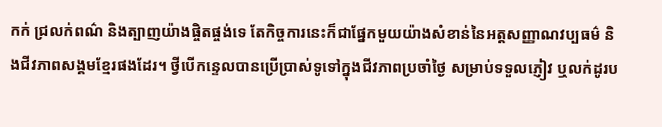កក់ ជ្រលក់ពណ៌ និងត្បាញយ៉ាងផ្ចិតផ្ចង់ទេ តែកិច្ចការនេះក៏ជាផ្នែកមួយយ៉ាងសំខាន់នៃអត្តសញ្ញាណវប្បធម៌ និងជីវភាពសង្គមខ្មែរផងដែរ។ ថ្វីបើកន្ទេលបានប្រើប្រាស់ទូទៅក្នុងជីវភាពប្រចាំថ្ងៃ សម្រាប់ទទួលភ្ញៀវ ឬលក់ដូរប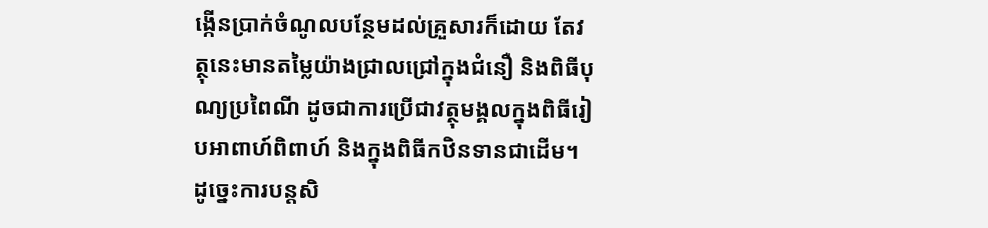ង្កើនប្រាក់ចំណូលបន្ថែមដល់គ្រួសារក៏ដោយ តែវត្ថុនេះមានតម្លៃយ៉ាងជ្រាលជ្រៅក្នុងជំនឿ និងពិធីបុណ្យប្រពៃណី ដូចជាការប្រើជាវត្ថុមង្គលក្នុងពិធីរៀបអាពាហ៍ពិពាហ៍ និងក្នុងពិធីកឋិនទានជាដើម។ ដូច្នេះការបន្តសិ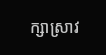ក្សាស្រាវ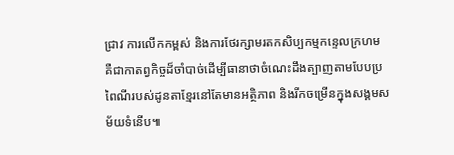ជ្រាវ ការលើកកម្ពស់ និងការថែរក្សាមរតកសិប្បកម្មកន្ទេលក្រហម គឺជាកាតព្វកិច្ចដ៏ចាំបាច់ដើម្បីធានាថាចំណេះដឹងត្បាញតាមបែបប្រពៃណីរបស់ដូនតាខ្មែរនៅតែមានអត្ថិភាព និងរីកចម្រើនក្នុងសង្គមសម័យទំនើប៕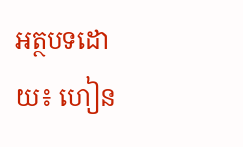អត្ថបទដោយ៖ ហៀន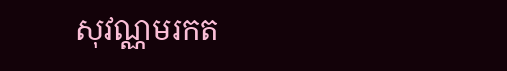សុវណ្ណមរកត